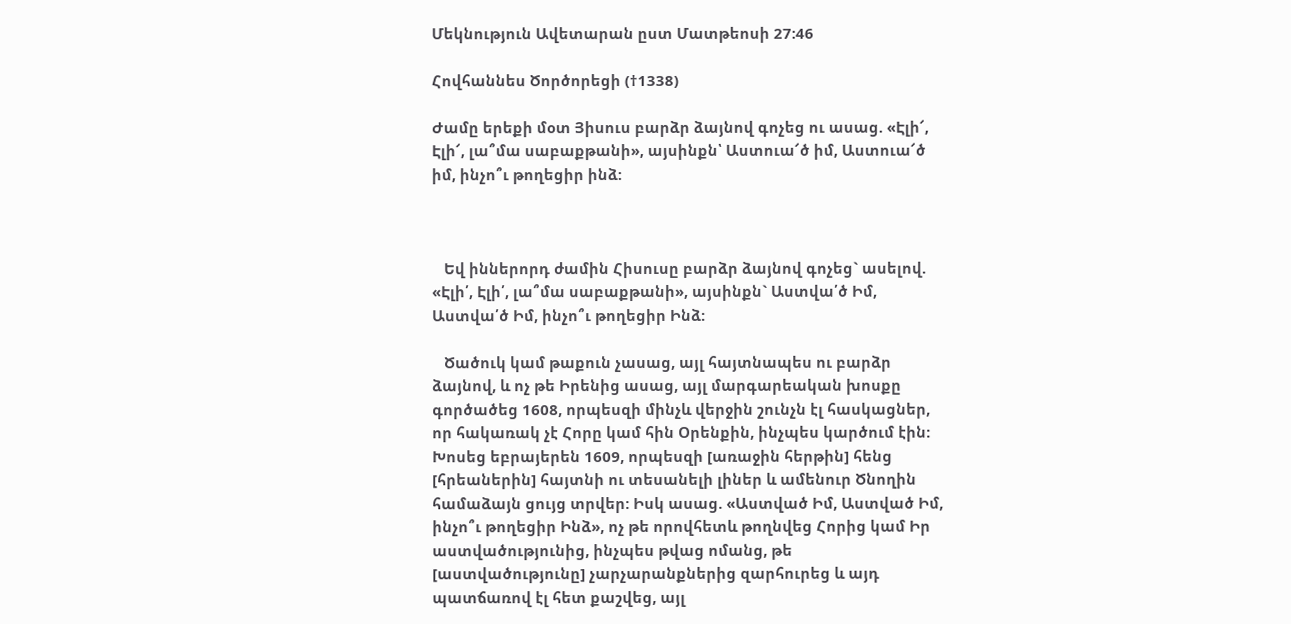Մեկնություն Ավետարան ըստ Մատթեոսի 27:46

Հովհաննես Ծործորեցի (†1338)

Ժամը երեքի մօտ Յիսուս բարձր ձայնով գոչեց ու ասաց. «Էլի՜, Էլի՜, լա՞մա սաբաքթանի», այսինքն՝ Աստուա՜ծ իմ, Աստուա՜ծ իմ, ինչո՞ւ թողեցիր ինձ:



   Եվ իններորդ ժամին Հիսուսը բարձր ձայնով գոչեց` ասելով. «Էլի՛, Էլի՛, լա՞մա սաբաքթանի», այսինքն` Աստվա՛ծ Իմ, Աստվա՛ծ Իմ, ինչո՞ւ թողեցիր Ինձ:

   Ծածուկ կամ թաքուն չասաց, այլ հայտնապես ու բարձր ձայնով, և ոչ թե Իրենից ասաց, այլ մարգարեական խոսքը գործածեց 1608, որպեսզի մինչև վերջին շունչն էլ հասկացներ, որ հակառակ չէ Հորը կամ հին Օրենքին, ինչպես կարծում էին: Խոսեց եբրայերեն 1609, որպեսզի [առաջին հերթին] հենց [հրեաներին] հայտնի ու տեսանելի լիներ և ամենուր Ծնողին համաձայն ցույց տրվեր: Իսկ ասաց. «Աստված Իմ, Աստված Իմ, ինչո՞ւ թողեցիր Ինձ», ոչ թե որովհետև թողնվեց Հորից կամ Իր աստվածությունից, ինչպես թվաց ոմանց, թե [աստվածությունը] չարչարանքներից զարհուրեց և այդ պատճառով էլ հետ քաշվեց, այլ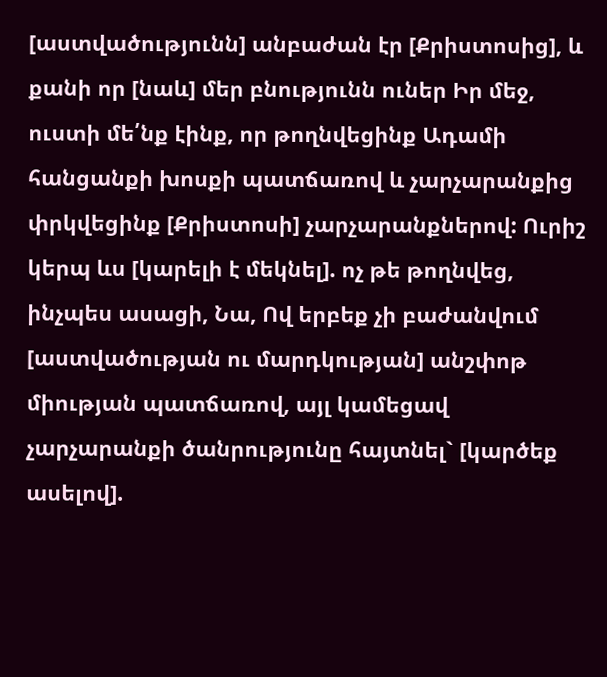[աստվածությունն] անբաժան էր [Քրիստոսից], և քանի որ [նաև] մեր բնությունն ուներ Իր մեջ, ուստի մե՛նք էինք, որ թողնվեցինք Ադամի հանցանքի խոսքի պատճառով և չարչարանքից փրկվեցինք [Քրիստոսի] չարչարանքներով: Ուրիշ կերպ ևս [կարելի է մեկնել]. ոչ թե թողնվեց, ինչպես ասացի, Նա, Ով երբեք չի բաժանվում [աստվածության ու մարդկության] անշփոթ միության պատճառով, այլ կամեցավ չարչարանքի ծանրությունը հայտնել` [կարծեք ասելով].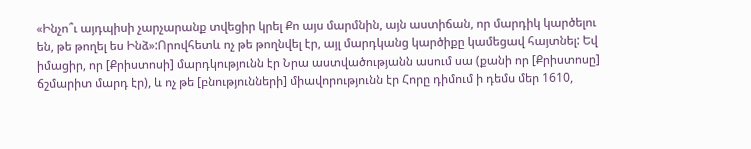«Ինչո՞ւ այդպիսի չարչարանք տվեցիր կրել Քո այս մարմնին, այն աստիճան, որ մարդիկ կարծելու են, թե թողել ես Ինձ»:Որովհետև ոչ թե թողնվել էր, այլ մարդկանց կարծիքը կամեցավ հայտնել: Եվ իմացիր, որ [Քրիստոսի] մարդկությունն էր Նրա աստվածությանն ասում սա (քանի որ [Քրիստոսը] ճշմարիտ մարդ էր), և ոչ թե [բնությունների] միավորությունն էր Հորը դիմում ի դեմս մեր 1610,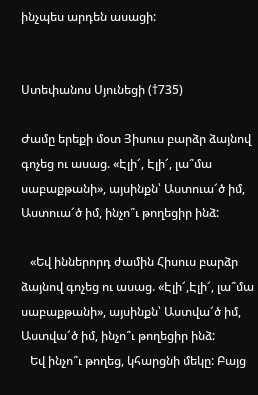ինչպես արդեն ասացի:


Ստեփանոս Սյունեցի (†735)

Ժամը երեքի մօտ Յիսուս բարձր ձայնով գոչեց ու ասաց. «Էլի՜, Էլի՜, լա՞մա սաբաքթանի», այսինքն՝ Աստուա՜ծ իմ, Աստուա՜ծ իմ, ինչո՞ւ թողեցիր ինձ:

   «Եվ իններորդ ժամին Հիսուս բարձր ձայնով գոչեց ու ասաց. «Էլի՜,Էլի՜, լա՞մա սաբաքթանի», այսինքն՝ Աստվա՜ծ իմ, Աստվա՜ծ իմ, ինչո՞ւ թողեցիր ինձ:
   Եվ ինչո՞ւ թողեց, կհարցնի մեկը: Բայց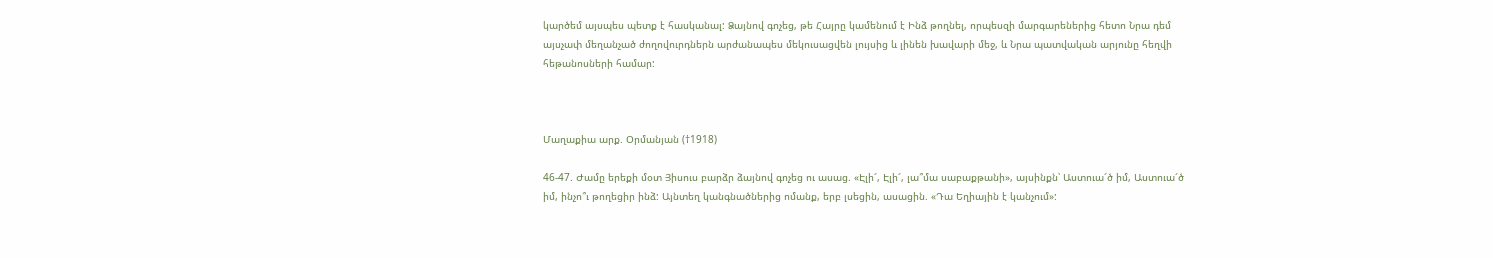կարծեմ այսպես պետք է հասկանալ: Ձայնով գոչեց, թե Հայրը կամենում է Ինձ թողնել, որպեսզի մարգարեներից հետո Նրա դեմ այսչափ մեղանչած ժողովուրդներն արժանապես մեկուսացվեն լույսից և լինեն խավարի մեջ, և Նրա պատվական արյունը հեղվի հեթանոսների համար:



Մաղաքիա արք. Օրմանյան (†1918)

46-47. Ժամը երեքի մօտ Յիսուս բարձր ձայնով գոչեց ու ասաց. «Էլի՜, Էլի՜, լա՞մա սաբաքթանի», այսինքն՝ Աստուա՜ծ իմ, Աստուա՜ծ իմ, ինչո՞ւ թողեցիր ինձ: Այնտեղ կանգնածներից ոմանք, երբ լսեցին, ասացին. «Դա Եղիային է կանչում»: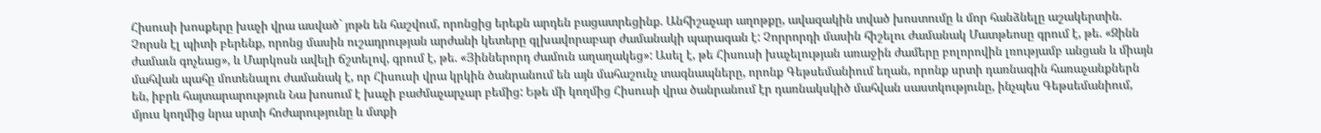Հիսուսի խոսքերը խաչի վրա ասված` յոթն են հաշվում, որոնցից երեքն արդեն բացատրեցինք. Անհիշաչար աղոթքը, ավազակին տված խոստումը և մոր հանձնելը աշակերտին. Չորսն էլ պիտի բերենք, որոնց մասին ուշադրության արժանի կետերը գլխավորաբար ժամանակի պարագան է: Չորրորդի մասին հիշելու ժամանակ Մատթեոսը գրում է, թե. «Զինն ժամաւն գոչեաց», և Մարկոսն ավելի ճշտելով, գրում է, թե. «Յիններորդ ժամուն աղաղակեց»: Ասել է, թե Հիսուսի խաչելության առաջին ժամերը բոլորովին լռությամբ անցան և միայն մահվան պահը մոտենալու ժամանակ է, որ Հիսուսի վրա կրկին ծանրանում են այն մահաշունչ տագնապները, որոնք Գեթսեմանիում եղան, որոնք սրտի դառնագին հառաչանքներն են, իբրև հայտարարություն Նա խոսում է խաչի բաժմաչարչար բեմից: Եթե մի կողմից Հիսուսի վրա ծանրանում էր դառնակսկիծ մահվան սաստկությունը, ինչպես Գեթսեմանիում, մյուս կողմից նրա սրտի հոժարությունը և մտքի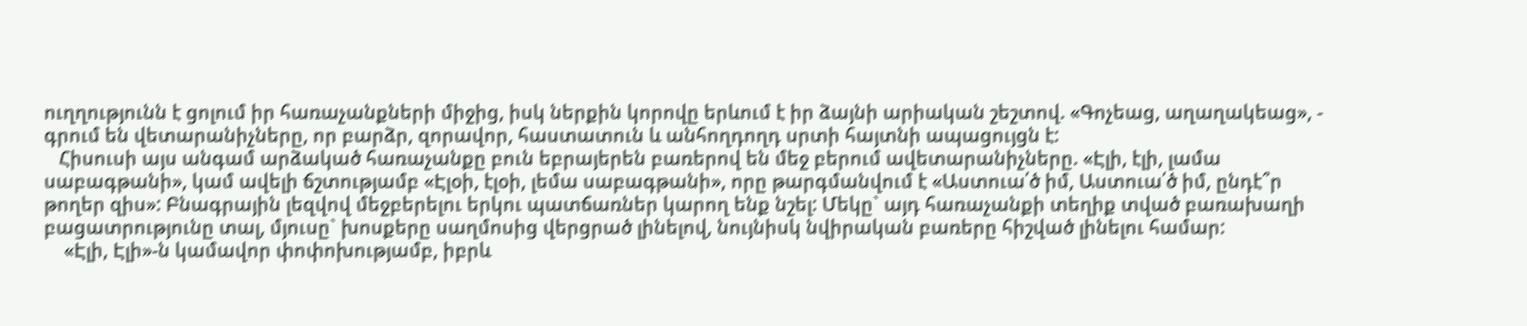ուղղությունն է ցոլում իր հառաչանքների միջից, իսկ ներքին կորովը երևում է իր ձայնի արիական շեշտով. «Գոչեաց, աղաղակեաց», - գրում են վետարանիչները, որ բարձր, զորավոր, հաստատուն և անհողդողդ սրտի հայտնի ապացույցն է:
   Հիսուսի այս անգամ արձակած հառաչանքը բուն եբրայերեն բառերով են մեջ բերում ավետարանիչները. «Էլի, էլի, լամա սաբագթանի», կամ ավելի ճշտությամբ «Էլօի, էլօի, լեմա սաբագթանի», որը թարգմանվում է «Աստուա՛ծ իմ, Աստուա՛ծ իմ, ընդէ՞ր թողեր զիս»: Բնագրային լեզվով մեջբերելու երկու պատճառներ կարող ենք նշել: Մեկը` այդ հառաչանքի տեղիք տված բառախաղի բացատրությունը տալ, մյուսը` խոսքերը սաղմոսից վերցրած լինելով, նույնիսկ նվիրական բառերը հիշված լինելու համար:
    «Էլի, Էլի»-ն կամավոր փոփոխությամբ, իբրև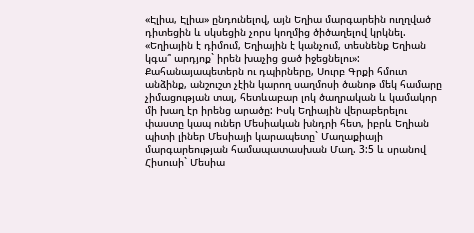«Էլիա, Էլիա» ընդունելով, այն Եղիա մարգարեին ուղղված դիտեցին և սկսեցին չորս կողմից ծիծաղելով կրկնել. «Եղիային է դիմում, Եղիային է կանչում, տեսնենք Եղիան կգա՞ արդյոք` իրեն խաչից ցած իջեցնելու»: Քահանայապետերն ու դպիրները, Սուրբ Գրքի հմուտ անձինք, անշուշտ չէին կարող սաղմոսի ծանոթ մեկ համարը չիմացության տալ, հետևաբար լոկ ծաղրական և կամակոր մի խաղ էր իրենց արածը: Իսկ Եղիային վերաբերելու փաստը կապ ուներ Մեսիական խնդրի հետ, իբրև Եղիան պիտի լիներ Մեսիայի կարապետը` Մաղաքիայի մարգարեության համապատասխան Մաղ. 3:5 և սրանով Հիսուսի` Մեսիա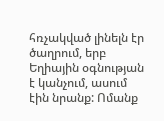հռչակված լինելն էր ծաղրում, երբ Եղիային օգնության է կանչում, ասում էին նրանք: Ոմանք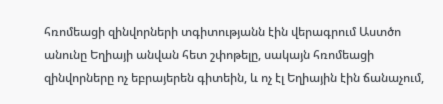հռոմեացի զինվորների տգիտությանն էին վերագրում Աստծո անունը Եղիայի անվան հետ շփոթելը, սակայն հռոմեացի զինվորները ոչ եբրայերեն գիտեին, և ոչ էլ Եղիային էին ճանաչում,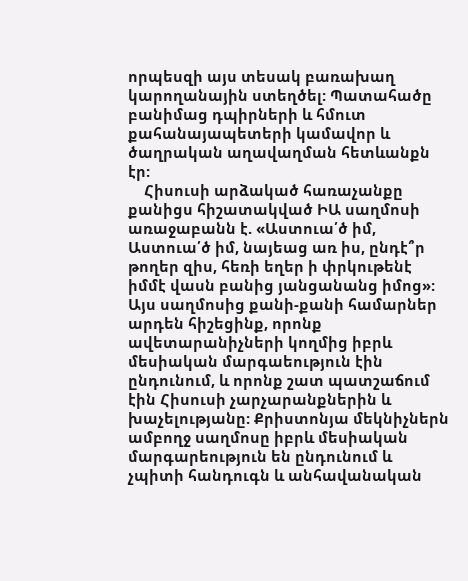որպեսզի այս տեսակ բառախաղ կարողանային ստեղծել: Պատահածը բանիմաց դպիրների և հմուտ քահանայապետերի կամավոր և ծաղրական աղավաղման հետևանքն էր:
    Հիսուսի արձակած հառաչանքը քանիցս հիշատակված ԻԱ սաղմոսի առաջաբանն է. «Աստուա՛ծ իմ, Աստուա՛ծ իմ, նայեաց առ իս, ընդէ՞ր թողեր զիս, հեռի եղեր ի փրկութենէ իմմէ վասն բանից յանցանանց իմոց»: Այս սաղմոսից քանի-քանի համարներ արդեն հիշեցինք, որոնք ավետարանիչների կողմից իբրև մեսիական մարգաեություն էին ընդունում, և որոնք շատ պատշաճում էին Հիսուսի չարչարանքներին և խաչելությանը: Քրիստոնյա մեկնիչներն ամբողջ սաղմոսը իբրև մեսիական մարգարեություն են ընդունում և չպիտի հանդուգն և անհավանական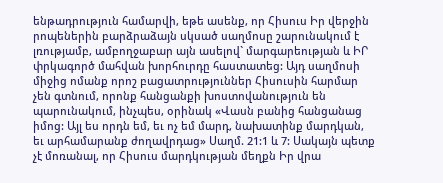ենթադրություն համարվի, եթե ասենք, որ Հիսուս Իր վերջին րոպեներին բարձրաձայն սկսած սաղմոսը շարունակում է լռությամբ, ամբողջաբար այն ասելով` մարգարեության և ԻՐ փրկագործ մահվան խորհուրդը հաստատեց: Այդ սաղմոսի միջից ոմանք որոշ բացատրություններ Հիսուսին հարմար չեն գտնում, որոնք հանցանքի խոստովանություն են պարունակում, ինչպես, օրինակ «Վասն բանից հանցանաց իմոց: Այլ ես որդն եմ, եւ ոչ եմ մարդ, նախատինք մարդկան, եւ արհամարանք ժողավրդաց» Սաղմ. 21:1 և 7: Սակայն պետք չէ մոռանալ, որ Հիսուս մարդկության մեղքն Իր վրա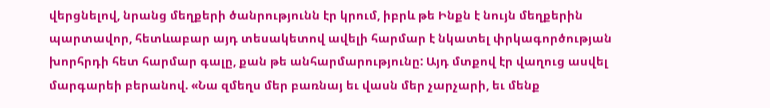վերցնելով, նրանց մեղքերի ծանրությունն էր կրում, իբրև թե Ինքն է նույն մեղքերին պարտավոր, հետևաբար այդ տեսակետով ավելի հարմար է նկատել փրկագործության խորհրդի հետ հարմար գալը, քան թե անհարմարությունը: Այդ մտքով էր վաղուց ասվել մարգարեի բերանով. «Նա զմեղս մեր բառնայ եւ վասն մեր չարչարի, եւ մենք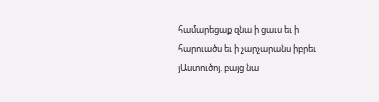համարեցաք զնա ի ցաւս եւ ի հարուածս եւ ի չարչարանս իբրեւ յԱստուծոյ. բայց նա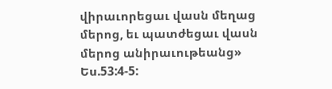վիրաւորեցաւ վասն մեղաց մերոց, եւ պատժեցաւ վասն մերոց անիրաւութեանց» Ես.53:4-5: